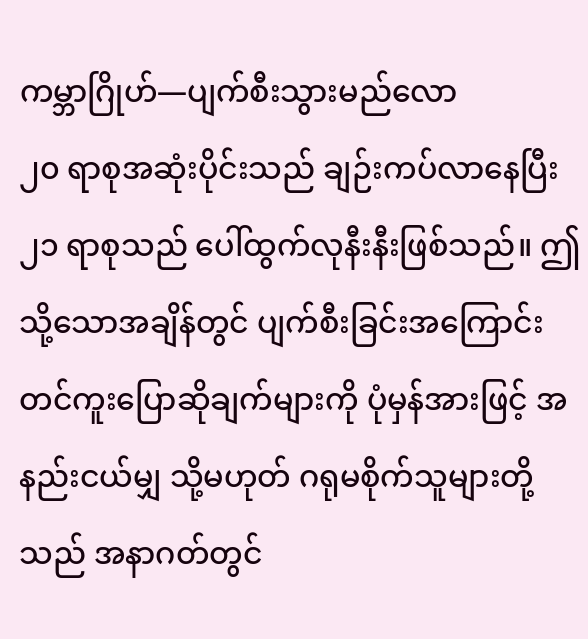ကမ္ဘာဂြိုဟ်—ပျက်စီးသွားမည်လော
၂၀ ရာစုအဆုံးပိုင်းသည် ချဉ်းကပ်လာနေပြီး ၂၁ ရာစုသည် ပေါ်ထွက်လုနီးနီးဖြစ်သည်။ ဤသို့သောအချိန်တွင် ပျက်စီးခြင်းအကြောင်း တင်ကူးပြောဆိုချက်များကို ပုံမှန်အားဖြင့် အနည်းငယ်မျှ သို့မဟုတ် ဂရုမစိုက်သူများတို့သည် အနာဂတ်တွင်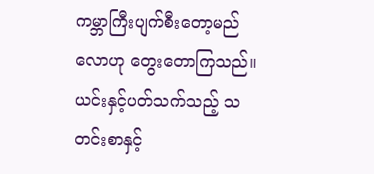ကမ္ဘာကြီးပျက်စီးတော့မည်လောဟု တွေးတောကြသည်။
ယင်းနှင့်ပတ်သက်သည့် သတင်းစာနှင့်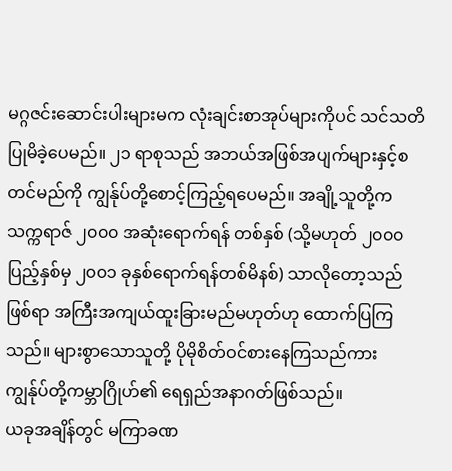မဂ္ဂဇင်းဆောင်းပါးများမက လုံးချင်းစာအုပ်များကိုပင် သင်သတိပြုမိခဲ့ပေမည်။ ၂၁ ရာစုသည် အဘယ်အဖြစ်အပျက်များနှင့်စတင်မည်ကို ကျွန်ုပ်တို့စောင့်ကြည့်ရပေမည်။ အချို့သူတို့က သက္ကရာဇ် ၂၀၀၀ အဆုံးရောက်ရန် တစ်နှစ် (သို့မဟုတ် ၂၀၀၀ ပြည့်နှစ်မှ ၂၀၀၁ ခုနှစ်ရောက်ရန်တစ်မိနစ်) သာလိုတော့သည်ဖြစ်ရာ အကြီးအကျယ်ထူးခြားမည်မဟုတ်ဟု ထောက်ပြကြသည်။ များစွာသောသူတို့ ပိုမိုစိတ်ဝင်စားနေကြသည်ကား ကျွန်ုပ်တို့ကမ္ဘာဂြိုဟ်၏ ရေရှည်အနာဂတ်ဖြစ်သည်။
ယခုအချိန်တွင် မကြာခဏ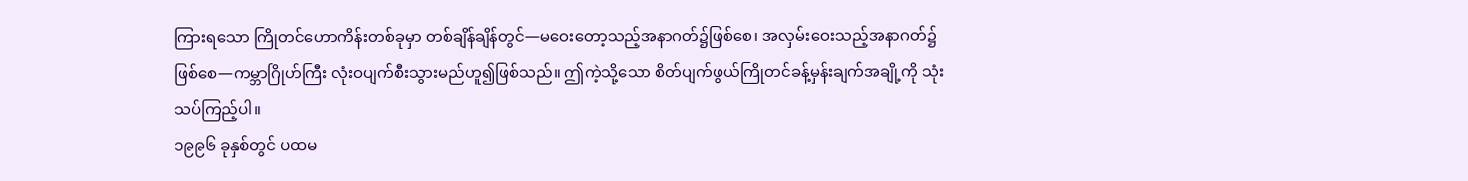ကြားရသော ကြိုတင်ဟောကိန်းတစ်ခုမှာ တစ်ချိန်ချိန်တွင်—မဝေးတော့သည့်အနာဂတ်၌ဖြစ်စေ၊ အလှမ်းဝေးသည့်အနာဂတ်၌ဖြစ်စေ—ကမ္ဘာဂြိုဟ်ကြီး လုံးဝပျက်စီးသွားမည်ဟူ၍ဖြစ်သည်။ ဤကဲ့သို့သော စိတ်ပျက်ဖွယ်ကြိုတင်ခန့်မှန်းချက်အချို့ကို သုံးသပ်ကြည့်ပါ။
၁၉၉၆ ခုနှစ်တွင် ပထမ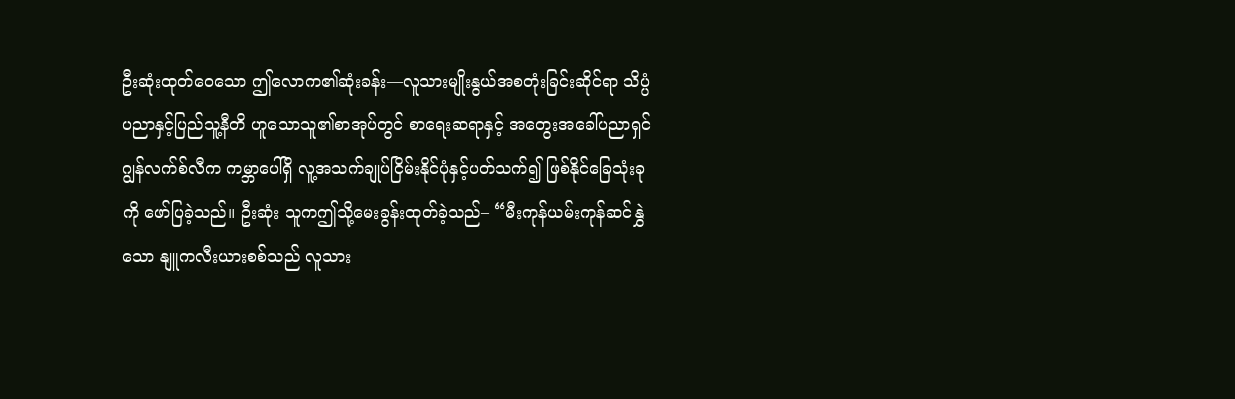ဦးဆုံးထုတ်ဝေသော ဤလောက၏ဆုံးခန်း—လူသားမျိုးနွယ်အစတုံးခြင်းဆိုင်ရာ သိပ္ပံပညာနှင့်ပြည်သူ့နီတိ ဟူသောသူ၏စာအုပ်တွင် စာရေးဆရာနှင့် အတွေးအခေါ်ပညာရှင် ဂျွန်လက်စ်လီက ကမ္ဘာပေါ်ရှိ လူ့အသက်ချုပ်ငြိမ်းနိုင်ပုံနှင့်ပတ်သက်၍ ဖြစ်နိုင်ခြေသုံးခုကို ဖော်ပြခဲ့သည်။ ဦးဆုံး သူကဤသို့မေးခွန်းထုတ်ခဲ့သည်– “မီးကုန်ယမ်းကုန်ဆင်နွှဲသော နျူကလီးယားစစ်သည် လူသား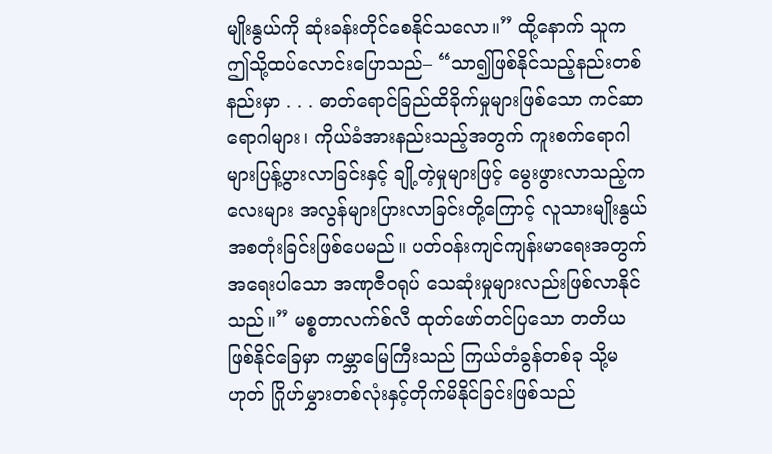မျိုးနွယ်ကို ဆုံးခန်းတိုင်စေနိုင်သလော။” ထို့နောက် သူကဤသို့ထပ်လောင်းပြောသည်– “သာ၍ဖြစ်နိုင်သည့်နည်းတစ်နည်းမှာ . . . ဓာတ်ရောင်ခြည်ထိခိုက်မှုများဖြစ်သော ကင်ဆာရောဂါများ၊ ကိုယ်ခံအားနည်းသည့်အတွက် ကူးစက်ရောဂါများပြန့်ပွားလာခြင်းနှင့် ချို့တဲ့မှုများဖြင့် မွေးဖွားလာသည့်ကလေးများ အလွန်များပြားလာခြင်းတို့ကြောင့် လူသားမျိုးနွယ်အစတုံးခြင်းဖြစ်ပေမည်။ ပတ်ဝန်းကျင်ကျန်းမာရေးအတွက် အရေးပါသော အဏုဇီဝရုပ် သေဆုံးမှုများလည်းဖြစ်လာနိုင်သည်။” မစ္စတာလက်စ်လီ ထုတ်ဖော်တင်ပြသော တတိယဖြစ်နိုင်ခြေမှာ ကမ္ဘာမြေကြီးသည် ကြယ်တံခွန်တစ်ခု သို့မဟုတ် ဂြိုဟ်မွှားတစ်လုံးနှင့်တိုက်မိနိုင်ခြင်းဖြစ်သည်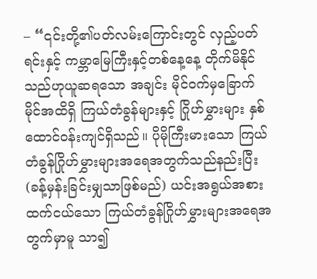– “၎င်းတို့၏ပတ်လမ်းကြောင်းတွင် လှည့်ပတ်ရင်းနှင့် ကမ္ဘာမြေကြီးနှင့်တစ်နေ့နေ့ တိုက်မိနိုင်သည်ဟုယူဆရသော အချင်း မိုင်ဝက်မှခြောက်မိုင်အထိရှိ ကြယ်တံခွန်များနှင့် ဂြိုဟ်မွှားများ နှစ်ထောင်ဝန်းကျင်ရှိသည်။ ပိုမိုကြီးမားသော ကြယ်တံခွန်ဂြိုဟ်မွှားများအရေအတွက်သည်နည်းပြီး (ခန့်မှန်းခြင်းမျှသာဖြစ်မည်) ယင်းအရွယ်အစားထက်ငယ်သော ကြယ်တံခွန်ဂြိုဟ်မွှားများအရေအတွက်မှာမူ သာ၍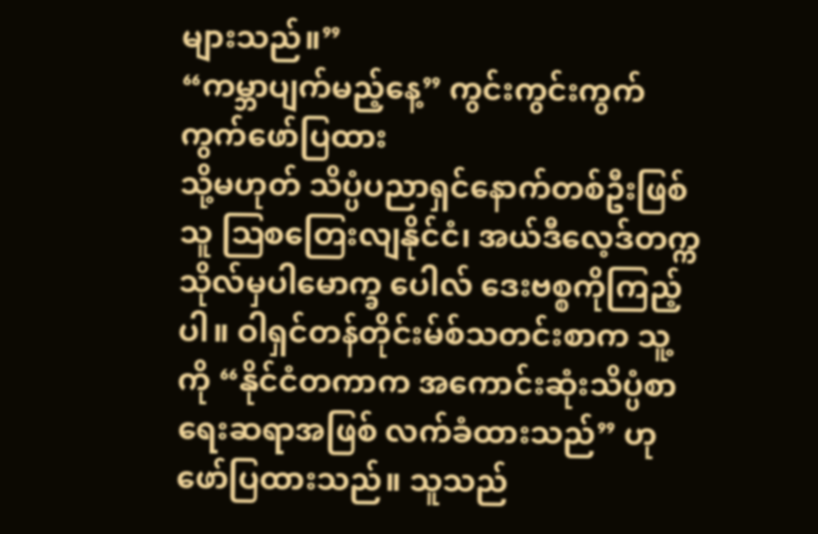များသည်။”
“ကမ္ဘာပျက်မည့်နေ့” ကွင်းကွင်းကွက်ကွက်ဖော်ပြထား
သို့မဟုတ် သိပ္ပံပညာရှင်နောက်တစ်ဦးဖြစ်သူ ဩစတြေးလျနိုင်ငံ၊ အယ်ဒီလေ့ဒ်တက္ကသိုလ်မှပါမောက္ခ ပေါလ် ဒေးဗစ္စကိုကြည့်ပါ။ ဝါရှင်တန်တိုင်းမ်စ်သတင်းစာက သူ့ကို “နိုင်ငံတကာက အကောင်းဆုံးသိပ္ပံစာရေးဆရာအဖြစ် လက်ခံထားသည်” ဟုဖော်ပြထားသည်။ သူသည်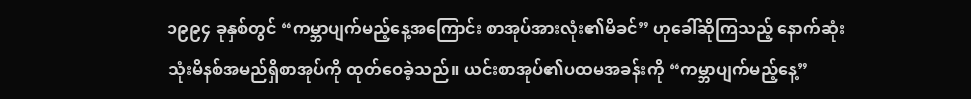၁၉၉၄ ခုနှစ်တွင် “ကမ္ဘာပျက်မည့်နေ့အကြောင်း စာအုပ်အားလုံး၏မိခင်” ဟုခေါ်ဆိုကြသည့် နောက်ဆုံးသုံးမိနစ်အမည်ရှိစာအုပ်ကို ထုတ်ဝေခဲ့သည်။ ယင်းစာအုပ်၏ပထမအခန်းကို “ကမ္ဘာပျက်မည့်နေ့”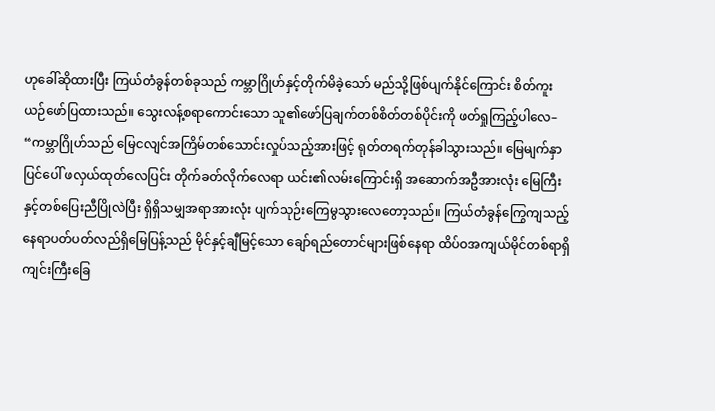ဟုခေါ်ဆိုထားပြီး ကြယ်တံခွန်တစ်ခုသည် ကမ္ဘာဂြိုဟ်နှင့်တိုက်မိခဲ့သော် မည်သို့ဖြစ်ပျက်နိုင်ကြောင်း စိတ်ကူးယဉ်ဖော်ပြထားသည်။ သွေးလန့်စရာကောင်းသော သူ၏ဖော်ပြချက်တစ်စိတ်တစ်ပိုင်းကို ဖတ်ရှုကြည့်ပါလေ–
“ကမ္ဘာဂြိုဟ်သည် မြေငလျင်အကြိမ်တစ်သောင်းလှုပ်သည့်အားဖြင့် ရုတ်တရက်တုန်ခါသွားသည်။ မြေမျက်နှာပြင်ပေါ် ဖလှယ်ထုတ်လေပြင်း တိုက်ခတ်လိုက်လေရာ ယင်း၏လမ်းကြောင်းရှိ အဆောက်အဦအားလုံး မြေကြီးနှင့်တစ်ပြေးညီပြိုလဲပြီး ရှိရှိသမျှအရာအားလုံး ပျက်သုဉ်းကြေမွသွားလေတော့သည်။ ကြယ်တံခွန်ကြွေကျသည့် နေရာပတ်ပတ်လည်ရှိမြေပြန့်သည် မိုင်နှင့်ချီမြင့်သော ချော်ရည်တောင်များဖြစ်နေရာ ထိပ်ဝအကျယ်မိုင်တစ်ရာရှိကျင်းကြီးခြေ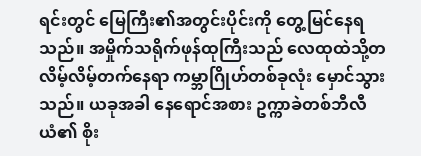ရင်းတွင် မြေကြီး၏အတွင်းပိုင်းကို တွေ့မြင်နေရသည်။ အမှိုက်သရိုက်ဖုန်ထုကြီးသည် လေထုထဲသို့တလိမ့်လိမ့်တက်နေရာ ကမ္ဘာဂြိုဟ်တစ်ခုလုံး မှောင်သွားသည်။ ယခုအခါ နေရောင်အစား ဥက္ကာခဲတစ်ဘီလီယံ၏ စိုး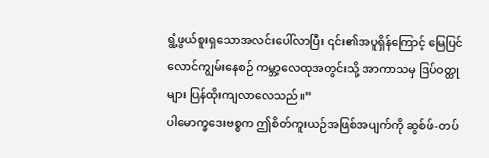ရွံ့ဖွယ်စူးရှသောအလင်းပေါ်လာပြီး ၎င်း၏အပူရှိန်ကြောင့် မြေပြင်လောင်ကျွမ်းနေစဉ် ကမ္ဘာ့လေထုအတွင်းသို့ အာကာသမှ ဒြပ်ဝတ္ထုများ ပြန်ထိုးကျလာလေသည်။”
ပါမောက္ခဒေးဗစ္စက ဤစိတ်ကူးယဉ်အဖြစ်အပျက်ကို ဆွစ်ဖ်-တပ်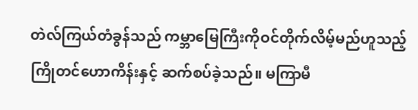တဲလ်ကြယ်တံခွန်သည် ကမ္ဘာမြေကြီးကိုဝင်တိုက်လိမ့်မည်ဟူသည့် ကြိုတင်ဟောကိန်းနှင့် ဆက်စပ်ခဲ့သည်။ မကြာမီ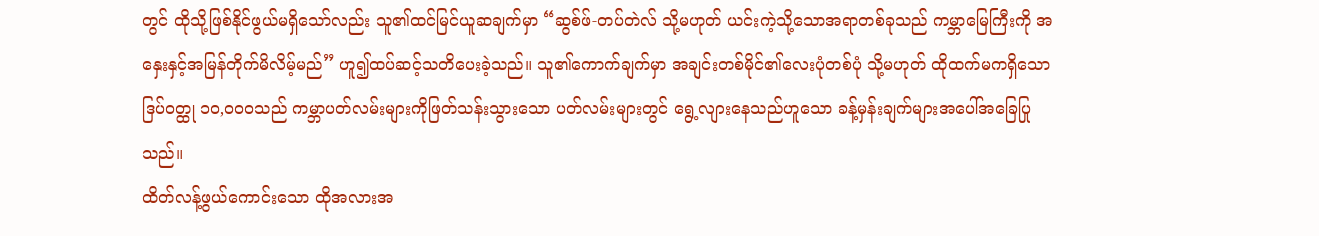တွင် ထိုသို့ဖြစ်နိုင်ဖွယ်မရှိသော်လည်း သူ၏ထင်မြင်ယူဆချက်မှာ “ဆွစ်ဖ်-တပ်တဲလ် သို့မဟုတ် ယင်းကဲ့သို့သောအရာတစ်ခုသည် ကမ္ဘာမြေကြီးကို အနှေးနှင့်အမြန်တိုက်မိလိမ့်မည်” ဟူ၍ထပ်ဆင့်သတိပေးခဲ့သည်။ သူ၏ကောက်ချက်မှာ အချင်းတစ်မိုင်၏လေးပုံတစ်ပုံ သို့မဟုတ် ထိုထက်မကရှိသော ဒြပ်ဝတ္ထု ၁၀,၀၀၀သည် ကမ္ဘာပတ်လမ်းများကိုဖြတ်သန်းသွားသော ပတ်လမ်းများတွင် ရွေ့လျားနေသည်ဟူသော ခန့်မှန်းချက်များအပေါ်အခြေပြုသည်။
ထိတ်လန့်ဖွယ်ကောင်းသော ထိုအလားအ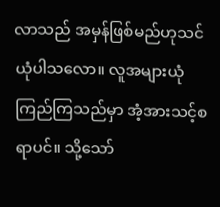လာသည် အမှန်ဖြစ်မည်ဟုသင်ယုံပါသလော။ လူအများယုံကြည်ကြသည်မှာ အံ့အားသင့်စရာပင်။ သို့သော်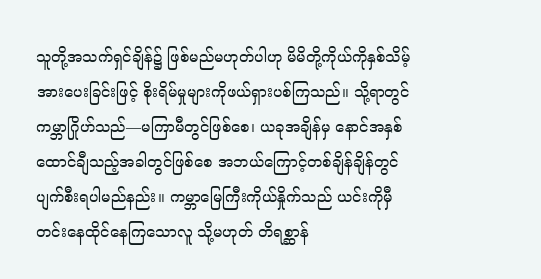သူတို့အသက်ရှင်ချိန်၌ ဖြစ်မည်မဟုတ်ပါဟု မိမိတို့ကိုယ်ကိုနှစ်သိမ့်အားပေးခြင်းဖြင့် စိုးရိမ်မှုများကိုဖယ်ရှားပစ်ကြသည်။ သို့ရာတွင် ကမ္ဘာဂြိုဟ်သည်—မကြာမီတွင်ဖြစ်စေ၊ ယခုအချိန်မှ နောင်အနှစ်ထောင်ချီသည့်အခါတွင်ဖြစ်စေ အဘယ်ကြောင့်တစ်ချိန်ချိန်တွင် ပျက်စီးရပါမည်နည်း။ ကမ္ဘာမြေကြီးကိုယ်နှိုက်သည် ယင်းကိုမှီတင်းနေထိုင်နေကြသောလူ သို့မဟုတ် တိရစ္ဆာန်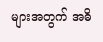များအတွက် အဓိ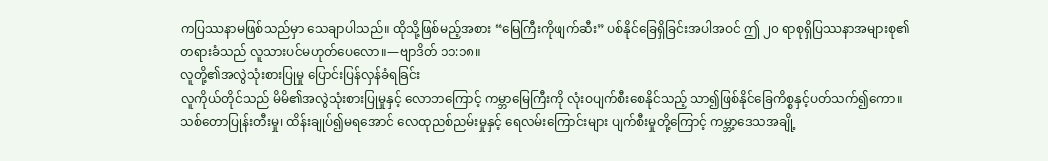ကပြဿနာမဖြစ်သည်မှာ သေချာပါသည်။ ထိုသို့ဖြစ်မည့်အစား “မြေကြီးကိုဖျက်ဆီး” ပစ်နိုင်ခြေရှိခြင်းအပါအဝင် ဤ ၂၀ ရာစုရှိပြဿနာအများစု၏တရားခံသည် လူသားပင်မဟုတ်ပေလော။—ဗျာဒိတ် ၁၁:၁၈။
လူတို့၏အလွဲသုံးစားပြုမှု ပြောင်းပြန်လှန်ခံရခြင်း
လူကိုယ်တိုင်သည် မိမိ၏အလွဲသုံးစားပြုမှုနှင့် လောဘကြောင့် ကမ္ဘာမြေကြီးကို လုံးဝပျက်စီးစေနိုင်သည့် သာ၍ဖြစ်နိုင်ခြေကိစ္စနှင့်ပတ်သက်၍ကော။ သစ်တောပြုန်းတီးမှု၊ ထိန်းချုပ်၍မရအောင် လေထုညစ်ညမ်းမှုနှင့် ရေလမ်းကြောင်းများ ပျက်စီးမှုတို့ကြောင့် ကမ္ဘာ့ဒေသအချို့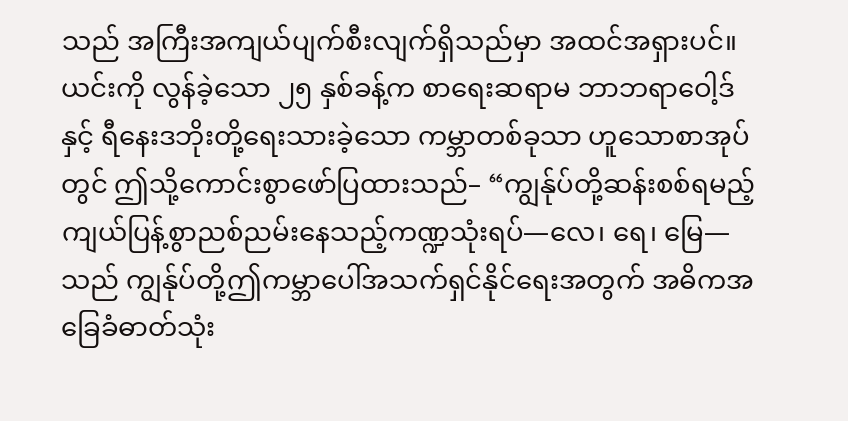သည် အကြီးအကျယ်ပျက်စီးလျက်ရှိသည်မှာ အထင်အရှားပင်။ ယင်းကို လွန်ခဲ့သော ၂၅ နှစ်ခန့်က စာရေးဆရာမ ဘာဘရာဝေါ့ဒ်နှင့် ရီနေးဒဘိုးတို့ရေးသားခဲ့သော ကမ္ဘာတစ်ခုသာ ဟူသောစာအုပ်တွင် ဤသို့ကောင်းစွာဖော်ပြထားသည်– “ကျွန်ုပ်တို့ဆန်းစစ်ရမည့် ကျယ်ပြန့်စွာညစ်ညမ်းနေသည့်ကဏ္ဍသုံးရပ်—လေ၊ ရေ၊ မြေ—သည် ကျွန်ုပ်တို့ဤကမ္ဘာပေါ်အသက်ရှင်နိုင်ရေးအတွက် အဓိကအခြေခံဓာတ်သုံး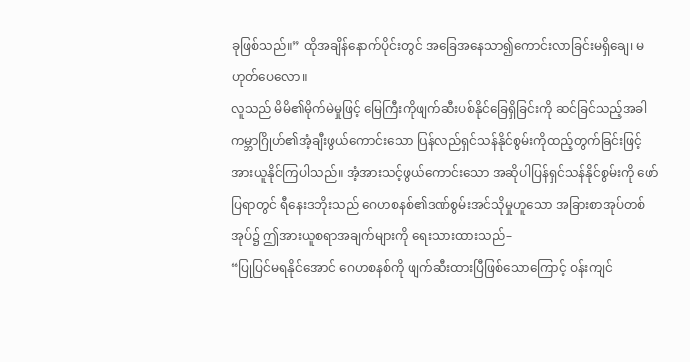ခုဖြစ်သည်။” ထိုအချိန်နောက်ပိုင်းတွင် အခြေအနေသာ၍ကောင်းလာခြင်းမရှိချေ၊ မဟုတ်ပေလော။
လူသည် မိမိ၏မိုက်မဲမှုဖြင့် မြေကြီးကိုဖျက်ဆီးပစ်နိုင်ခြေရှိခြင်းကို ဆင်ခြင်သည့်အခါ ကမ္ဘာဂြိုဟ်၏အံ့ချီးဖွယ်ကောင်းသော ပြန်လည်ရှင်သန်နိုင်စွမ်းကိုထည့်တွက်ခြင်းဖြင့် အားယူနိုင်ကြပါသည်။ အံ့အားသင့်ဖွယ်ကောင်းသော အဆိုပါပြန်ရှင်သန်နိုင်စွမ်းကို ဖော်ပြရာတွင် ရီနေးဒဘိုးသည် ဂေဟစနစ်၏ဒဏ်စွမ်းအင်သိုမှုဟူသော အခြားစာအုပ်တစ်အုပ်၌ ဤအားယူစရာအချက်များကို ရေးသားထားသည်–
“ပြုပြင်မရနိုင်အောင် ဂေဟစနစ်ကို ဖျက်ဆီးထားပြီဖြစ်သောကြောင့် ဝန်းကျင်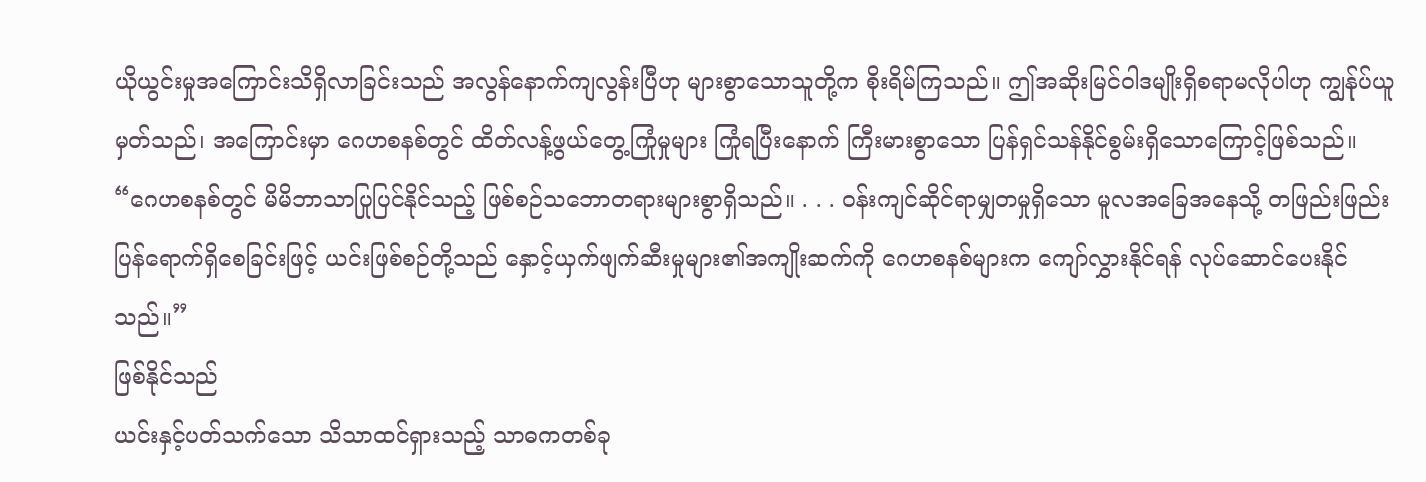ယိုယွင်းမှုအကြောင်းသိရှိလာခြင်းသည် အလွန်နောက်ကျလွန်းပြီဟု များစွာသောသူတို့က စိုးရိမ်ကြသည်။ ဤအဆိုးမြင်ဝါဒမျိုးရှိစရာမလိုပါဟု ကျွန်ုပ်ယူမှတ်သည်၊ အကြောင်းမှာ ဂေဟစနစ်တွင် ထိတ်လန့်ဖွယ်တွေ့ကြုံမှုများ ကြုံရပြီးနောက် ကြီးမားစွာသော ပြန်ရှင်သန်နိုင်စွမ်းရှိသောကြောင့်ဖြစ်သည်။
“ဂေဟစနစ်တွင် မိမိဘာသာပြုပြင်နိုင်သည့် ဖြစ်စဉ်သဘောတရားများစွာရှိသည်။ . . . ဝန်းကျင်ဆိုင်ရာမျှတမှုရှိသော မူလအခြေအနေသို့ တဖြည်းဖြည်းပြန်ရောက်ရှိစေခြင်းဖြင့် ယင်းဖြစ်စဉ်တို့သည် နှောင့်ယှက်ဖျက်ဆီးမှုများ၏အကျိုးဆက်ကို ဂေဟစနစ်များက ကျော်လွှားနိုင်ရန် လုပ်ဆောင်ပေးနိုင်သည်။”
ဖြစ်နိုင်သည်
ယင်းနှင့်ပတ်သက်သော သိသာထင်ရှားသည့် သာဓကတစ်ခု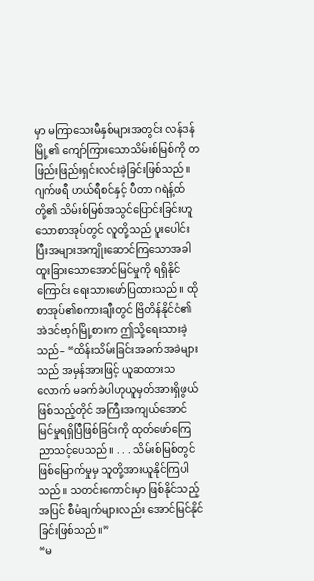မှာ မကြာသေးမီနှစ်များအတွင်း လန်ဒန်မြို့၏ ကျော်ကြားသောသိမ်းစ်မြစ်ကို တဖြည်းဖြည်းရှင်းလင်းခဲ့ခြင်းဖြစ်သည်။ ဂျက်ဖရီ ဟယ်ရီစင်နှင့် ပီတာ ဂရဲန့်ထ်တို့၏ သိမ်းစ်မြစ်အသွင်ပြောင်းခြင်းဟူသောစာအုပ်တွင် လူတို့သည် ပူးပေါင်းပြီးအများအကျိုးဆောင်ကြသောအခါ ထူးခြားသောအောင်မြင်မှုကို ရရှိနိုင်ကြောင်း ရေးသားဖော်ပြထားသည်။ ထိုစာအုပ်၏စကားချီးတွင် ဗြိတိန်နိုင်ငံ၏ အဲဒင်ဗာ့ဂ်မြို့စားက ဤသို့ရေးသားခဲ့သည်– “ထိန်းသိမ်းခြင်းအခက်အခဲများသည် အမှန်အားဖြင့် ယူဆထားသလောက် မခက်ခဲပါဟုယူမှတ်အားရှိဖွယ်ဖြစ်သည့်တိုင် အကြီးအကျယ်အောင်မြင်မှုရရှိပြီဖြစ်ခြင်းကို ထုတ်ဖော်ကြေညာသင့်ပေသည်။ . . . သိမ်းစ်မြစ်တွင် ဖြစ်မြောက်မှုမှ သူတို့အားယူနိုင်ကြပါသည်။ သတင်းကောင်းမှာ ဖြစ်နိုင်သည့်အပြင် စီမံချက်များလည်း အောင်မြင်နိုင်ခြင်းဖြစ်သည်။”
“မ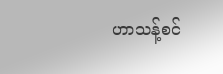ဟာသန့်စင်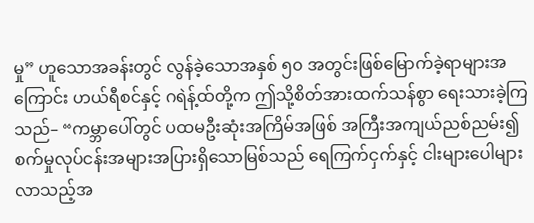မှု” ဟူသောအခန်းတွင် လွန်ခဲ့သောအနှစ် ၅၀ အတွင်းဖြစ်မြောက်ခဲ့ရာများအကြောင်း ဟယ်ရီစင်နှင့် ဂရဲန့်ထ်တို့က ဤသို့စိတ်အားထက်သန်စွာ ရေးသားခဲ့ကြသည်– “ကမ္ဘာပေါ်တွင် ပထမဦးဆုံးအကြိမ်အဖြစ် အကြီးအကျယ်ညစ်ညမ်း၍ စက်မှုလုပ်ငန်းအများအပြားရှိသောမြစ်သည် ရေကြက်ငှက်နှင့် ငါးများပေါများလာသည့်အ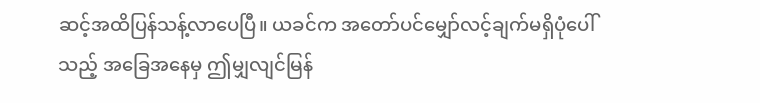ဆင့်အထိပြန်သန့်လာပေပြီ။ ယခင်က အတော်ပင်မျှော်လင့်ချက်မရှိပုံပေါ်သည့် အခြေအနေမှ ဤမျှလျင်မြန်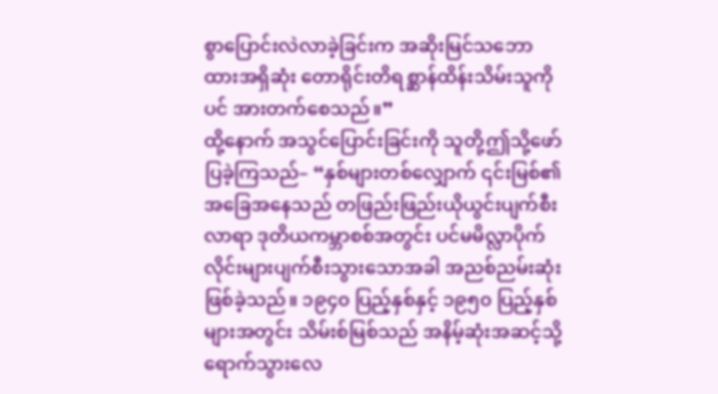စွာပြောင်းလဲလာခဲ့ခြင်းက အဆိုးမြင်သဘောထားအရှိဆုံး တောရိုင်းတိရစ္ဆာန်ထိန်းသိမ်းသူကိုပင် အားတက်စေသည်။”
ထို့နောက် အသွင်ပြောင်းခြင်းကို သူတို့ဤသို့ဖော်ပြခဲ့ကြသည်– “နှစ်များတစ်လျှောက် ၎င်းမြစ်၏အခြေအနေသည် တဖြည်းဖြည်းယိုယွင်းပျက်စီးလာရာ ဒုတိယကမ္ဘာစစ်အတွင်း ပင်မမိလ္လာပိုက်လိုင်းများပျက်စီးသွားသောအခါ အညစ်ညမ်းဆုံးဖြစ်ခဲ့သည်။ ၁၉၄၀ ပြည့်နှစ်နှင့် ၁၉၅၀ ပြည့်နှစ်များအတွင်း သိမ်းစ်မြစ်သည် အနိမ့်ဆုံးအဆင့်သို့ရောက်သွားလေ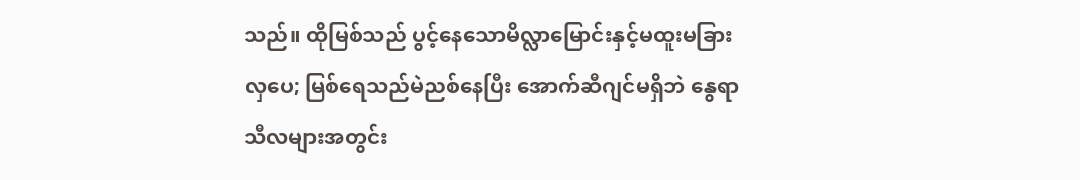သည်။ ထိုမြစ်သည် ပွင့်နေသောမိလ္လာမြောင်းနှင့်မထူးမခြားလှပေ; မြစ်ရေသည်မဲညစ်နေပြီး အောက်ဆီဂျင်မရှိဘဲ နွေရာသီလများအတွင်း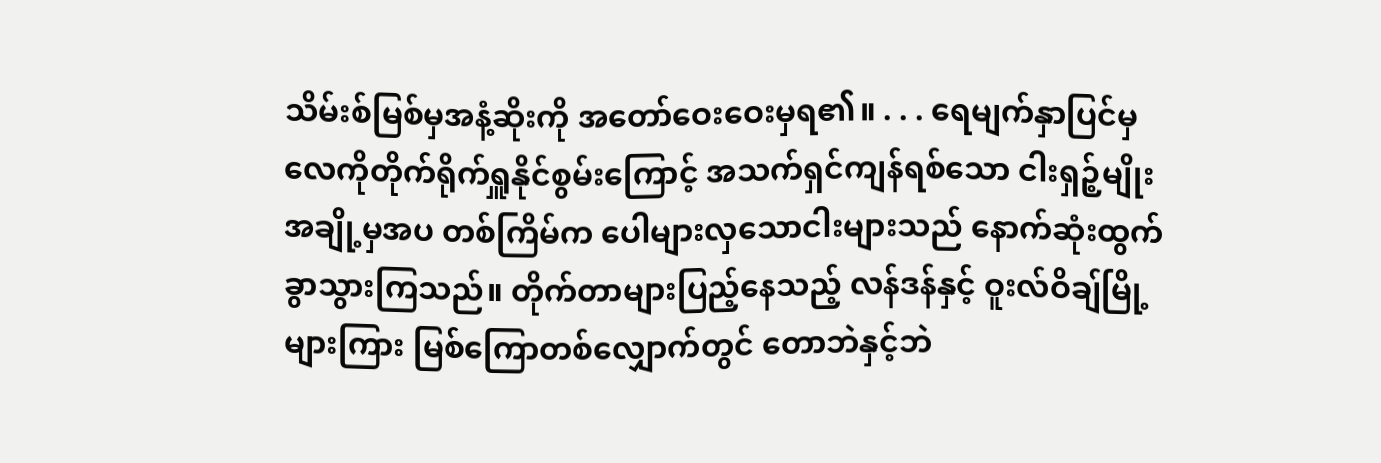သိမ်းစ်မြစ်မှအနံ့ဆိုးကို အတော်ဝေးဝေးမှရ၏။ . . . ရေမျက်နှာပြင်မှ လေကိုတိုက်ရိုက်ရှူနိုင်စွမ်းကြောင့် အသက်ရှင်ကျန်ရစ်သော ငါးရှဉ့်မျိုးအချို့မှအပ တစ်ကြိမ်က ပေါများလှသောငါးများသည် နောက်ဆုံးထွက်ခွာသွားကြသည်။ တိုက်တာများပြည့်နေသည့် လန်ဒန်နှင့် ဝူးလ်ဝိချ်မြို့များကြား မြစ်ကြောတစ်လျှောက်တွင် တောဘဲနှင့်ဘဲ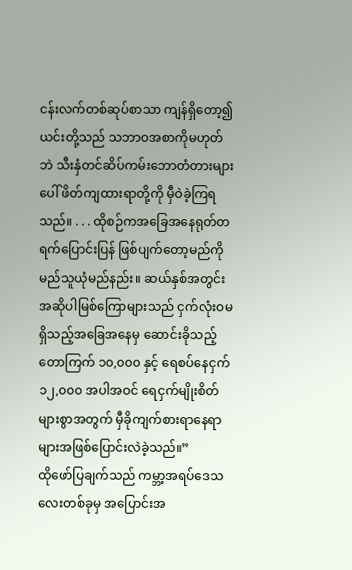ငန်းလက်တစ်ဆုပ်စာသာ ကျန်ရှိတော့၍ ယင်းတို့သည် သဘာဝအစာကိုမဟုတ်ဘဲ သီးနှံတင်ဆိပ်ကမ်းဘောတံတားများပေါ် ဖိတ်ကျထားရာတို့ကို မှီဝဲခဲ့ကြရသည်။ . . . ထိုစဉ်ကအခြေအနေရုတ်တရက်ပြောင်းပြန် ဖြစ်ပျက်တော့မည်ကို မည်သူယုံမည်နည်း။ ဆယ်နှစ်အတွင်း အဆိုပါမြစ်ကြောများသည် ငှက်လုံးဝမရှိသည့်အခြေအနေမှ ဆောင်းခိုသည့် တောကြက် ၁၀,၀၀၀ နှင့် ရေစပ်နေငှက် ၁၂,၀၀၀ အပါအဝင် ရေငှက်မျိုးစိတ်များစွာအတွက် မှီခိုကျက်စားရာနေရာများအဖြစ်ပြောင်းလဲခဲ့သည်။”
ထိုဖော်ပြချက်သည် ကမ္ဘာ့အရပ်ဒေသလေးတစ်ခုမှ အပြောင်းအ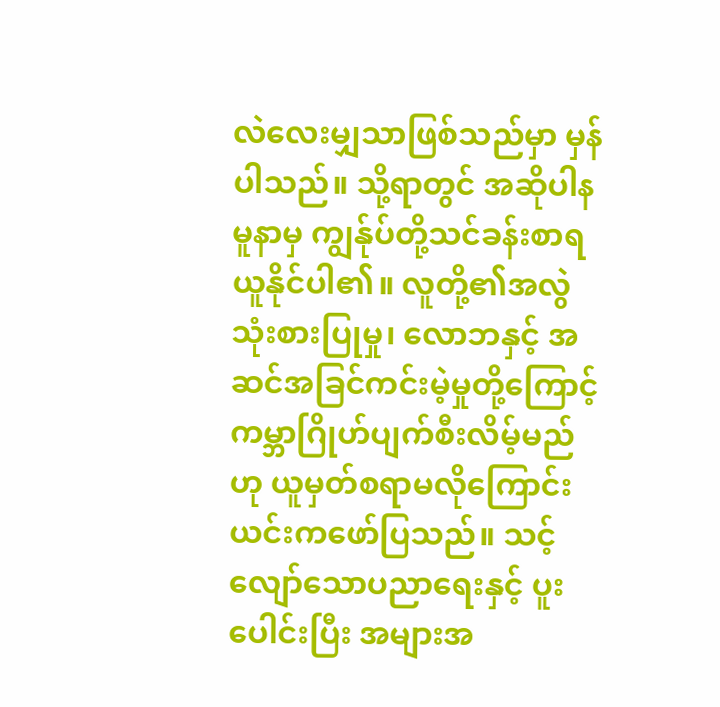လဲလေးမျှသာဖြစ်သည်မှာ မှန်ပါသည်။ သို့ရာတွင် အဆိုပါနမူနာမှ ကျွန်ုပ်တို့သင်ခန်းစာရယူနိုင်ပါ၏။ လူတို့၏အလွဲသုံးစားပြုမှု၊ လောဘနှင့် အဆင်အခြင်ကင်းမဲ့မှုတို့ကြောင့် ကမ္ဘာဂြိုဟ်ပျက်စီးလိမ့်မည်ဟု ယူမှတ်စရာမလိုကြောင်း ယင်းကဖော်ပြသည်။ သင့်လျော်သောပညာရေးနှင့် ပူးပေါင်းပြီး အများအ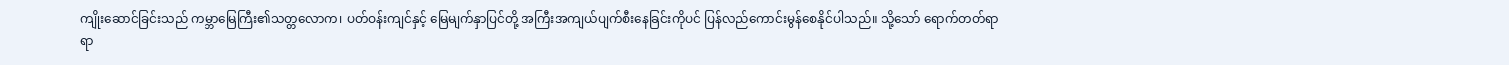ကျိုးဆောင်ခြင်းသည် ကမ္ဘာမြေကြီး၏သတ္တလောက၊ ပတ်ဝန်းကျင်နှင့် မြေမျက်နှာပြင်တို့ အကြီးအကျယ်ပျက်စီးနေခြင်းကိုပင် ပြန်လည်ကောင်းမွန်စေနိုင်ပါသည်။ သို့သော် ရောက်တတ်ရာရာ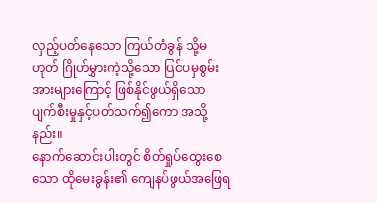လှည့်ပတ်နေသော ကြယ်တံခွန် သို့မဟုတ် ဂြိုဟ်မွှားကဲ့သို့သော ပြင်ပမှစွမ်းအားများကြောင့် ဖြစ်နိုင်ဖွယ်ရှိသော ပျက်စီးမှုနှင့်ပတ်သက်၍ကော အသို့နည်း။
နောက်ဆောင်းပါးတွင် စိတ်ရှုပ်ထွေးစေသော ထိုမေးခွန်း၏ ကျေနပ်ဖွယ်အဖြေရ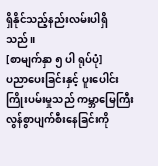ရှိနိုင်သည့်နည်းလမ်းပါရှိသည်။
[စာမျက်နှာ ၅ ပါ ရုပ်ပုံ]
ပညာပေးခြင်းနှင့် ပူးပေါင်း ကြိုးပမ်းမှုသည် ကမ္ဘာမြေကြီး လွန်စွာပျက်စီးနေခြင်းကို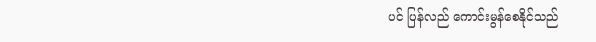ပင် ပြန်လည် ကောင်းမွန်စေနိုင်သည်